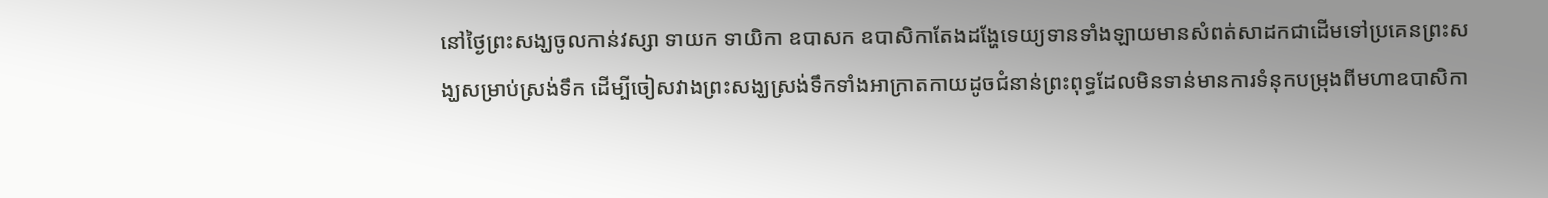នៅថ្ងៃព្រះសង្ឃចូលកាន់វស្សា ទាយក ទាយិកា ឧបាសក ឧបាសិកាតែងដង្ហែទេយ្យទានទាំងឡាយមានសំពត់សាដកជាដើមទៅប្រគេនព្រះសង្ឃសម្រាប់ស្រង់ទឹក ដើម្បីចៀសវាងព្រះសង្ឃស្រង់ទឹកទាំងអាក្រាតកាយដូចជំនាន់ព្រះពុទ្ធដែលមិនទាន់មានការទំនុកបម្រុងពីមហាឧបាសិកា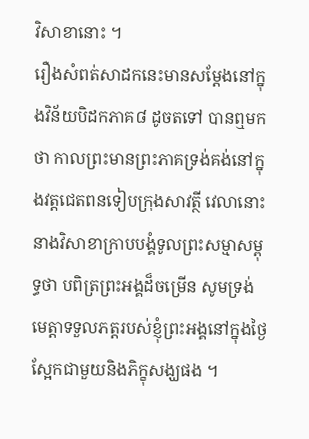វិសាខានោះ ។
រឿងសំពត់សាដកនេះមានសម្ដែងនៅក្នុងវិន័យបិដកភាគ៨ ដូចតទៅ បានឮមកថា កាលព្រះមានព្រះភាគទ្រង់គង់នៅក្នុងវត្តជេតពនទៀបក្រុងសាវត្ថី វេលានោះ នាងវិសាខាក្រាបបង្គំទូលព្រះសម្មាសម្ពុទ្ធថា បពិត្រព្រះអង្គដ៏ចម្រើន សូមទ្រង់មេត្តាទទួលភត្តរបស់ខ្ញុំព្រះអង្គនៅក្នុងថ្ងៃស្អែកជាមួយនិងភិក្ខុសង្ឃផង ។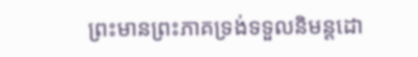ព្រះមានព្រះភាគទ្រង់ទទួលនិមន្តដោ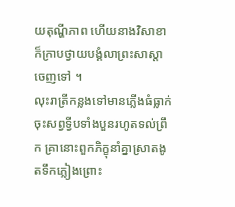យតុណ្ហីភាព ហើយនាងវិសាខា ក៏ក្រាបថ្វាយបង្គំលាព្រះសាស្ដាចេញទៅ ។
លុះរាត្រីកន្លងទៅមានភ្លើងធំធ្លាក់ចុះសព្វទ្វីបទាំងបួនរហូតទល់ព្រឹក គ្រានោះពួកភិក្ខុនាំគ្នាស្រាតងូតទឹកភ្លៀងព្រោះ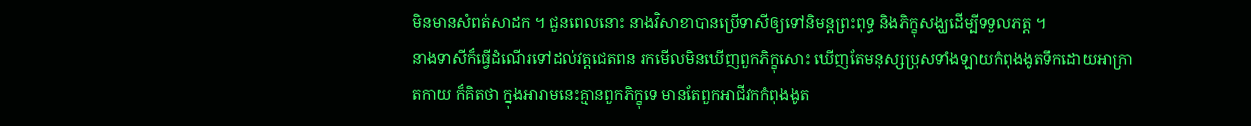មិនមានសំពត់សាដក ។ ជួនពេលនោះ នាងវិសាខាបានប្រើទាសីឲ្យទៅនិមន្តព្រះពុទ្ធ និងភិក្ខុសង្ឃដើម្បីទទួលភត្ត ។
នាងទាសីក៏ធ្វើដំណើរទៅដល់វត្តជេតពន រកមើលមិនឃើញពួកភិក្ខុសោះ ឃើញតែមនុស្សប្រុសទាំងឡាយកំពុងងូតទឹកដោយអាក្រាតកាយ ក៏គិតថា ក្នុងអារាមនេះគ្មានពួកភិក្ខុទេ មានតែពួកអាជីវកកំពុងងូត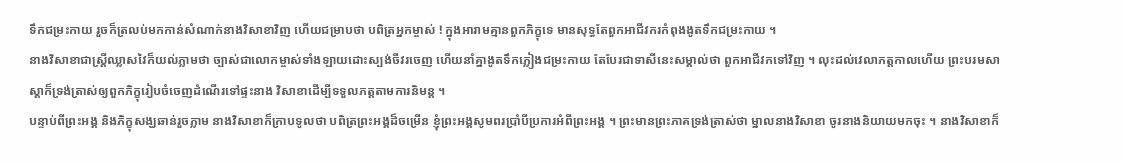ទឹកជម្រះកាយ រួចក៏ត្រលប់មកកាន់សំណាក់នាងវិសាខាវិញ ហើយជម្រាបថា បពិត្រអ្នកម្ចាស់ ! ក្នុងអារាមគ្មានពួកភិក្ខុទេ មានសុទ្ធតែពួកអាជីវករកំពុងងូតទឹកជម្រះកាយ ។
នាងវិសាខាជាស្ត្រីឈ្លាសវៃក៏យល់ភ្លាមថា ច្បាស់ជាលោកម្ចាស់ទាំងឡាយដោះស្បង់ចីវរចេញ ហើយនាំគ្នាងូតទឹកភ្លៀងជម្រះកាយ តែបែរជាទាសីនេះសម្គាល់ថា ពួកអាជីវកទៅវិញ ។ លុះដល់វេលាភត្តកាលហើយ ព្រះបរមសាស្ដាក៏ទ្រង់ត្រាស់ឲ្យពួកភិក្ខុរៀបចំចេញដំណើរទៅផ្ទះនាង វិសាខាដើម្បីទទួលភត្តតាមការនិមន្ត ។
បន្ទាប់ពីព្រះអង្គ និងភិក្ខុសង្ឃឆាន់រួចភ្លាម នាងវិសាខាក៏ក្រាបទូលថា បពិត្រព្រះអង្គដ៏ចម្រើន ខ្ញុំព្រះអង្គសូមពរប្រាំបីប្រការអំពីព្រះអង្គ ។ ព្រះមានព្រះភាគទ្រង់ត្រាស់ថា ម្នាលនាងវិសាខា ចូរនាងនិយាយមកចុះ ។ នាងវិសាខាក៏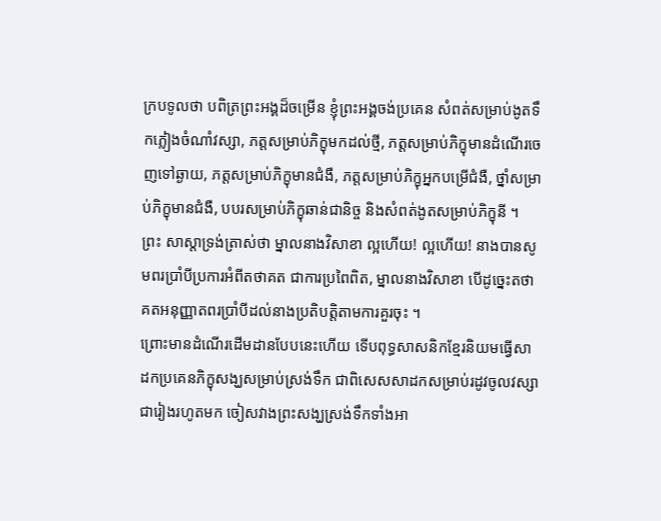ក្របទូលថា បពិត្រព្រះអង្គដ៏ចម្រើន ខ្ញុំព្រះអង្គចង់ប្រគេន សំពត់សម្រាប់ងូតទឹកភ្លៀងចំណាំវស្សា, ភត្តសម្រាប់ភិក្ខុមកដល់ថ្មី, ភត្តសម្រាប់ភិក្ខុមានដំណើរចេញទៅឆ្ងាយ, ភត្តសម្រាប់ភិក្ខុមានជំងឺ, ភត្តសម្រាប់ភិក្ខុអ្នកបម្រើជំងឺ, ថ្នាំសម្រាប់ភិក្ខុមានជំងឺ, បបរសម្រាប់ភិក្ខុឆាន់ជានិច្ច និងសំពត់ងូតសម្រាប់ភិក្ខុនី ។
ព្រះ សាស្ដាទ្រង់ត្រាស់ថា ម្នាលនាងវិសាខា ល្អហើយ! ល្អហើយ! នាងបានសូមពរប្រាំបីប្រការអំពីតថាគត ជាការប្រពៃពិត, ម្នាលនាងវិសាខា បើដូច្នេះតថាគតអនុញ្ញាតពរប្រាំបីដល់នាងប្រតិបត្តិតាមការគួរចុះ ។
ព្រោះមានដំណើរដើមដានបែបនេះហើយ ទើបពុទ្ធសាសនិកខ្មែរនិយមធ្វើសាដកប្រគេនភិក្ខុសង្ឃសម្រាប់ស្រង់ទឹក ជាពិសេសសាដកសម្រាប់រដូវចូលវស្សាជារៀងរហូតមក ចៀសវាងព្រះសង្ឃស្រង់ទឹកទាំងអា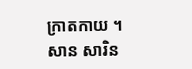ក្រាតកាយ ។ សាន សារិន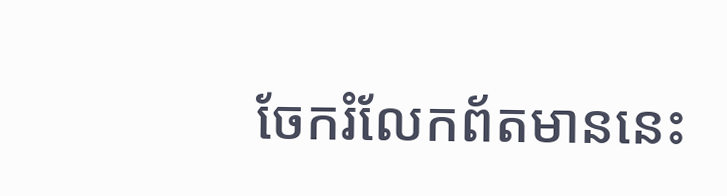ចែករំលែកព័តមាននេះ